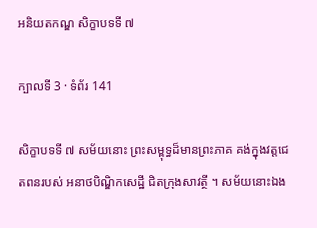អនិយតកណ្ឌ សិក្ខាបទទី ៧

ក្បាលទី 3 · ទំព័រ 141

សិក្ខាបទទី ៧ សម័យនោះ ព្រះសម្ពុទ្ធដ៏មានព្រះភាគ គង់ក្នុងវត្តជេតពនរបស់ អនាថបិណ្ឌិកសេដ្ឋី ជិតក្រុងសាវត្ថី ។ សម័យនោះឯង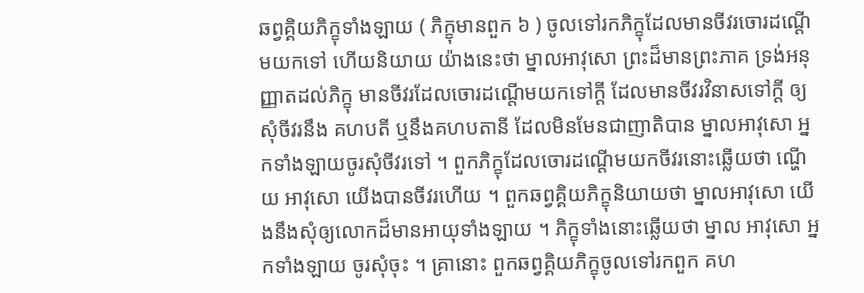ឆព្វគ្គិយភិក្ខុទាំងឡាយ ( ភិក្ខុមានពួក ៦ ) ចូលទៅរកភិក្ខុដែលមានចីវរចោរដណ្តើមយកទៅ ហើយនិយាយ យ៉ាងនេះថា ម្នាលអាវុសោ ព្រះដ៏មានព្រះភាគ ទ្រង់អនុញ្ញាតដល់ភិក្ខុ មានចីវរដែលចោរដណ្តើមយកទៅក្តី ដែលមានចីវរវិនាសទៅក្តី ឲ្យសុំចីវរនឹង គហបតី ឬនឹងគហបតានី ដែលមិនមែនជាញាតិបាន ម្នាលអាវុសោ អ្នកទាំងឡាយចូរសុំចីវរទៅ ។ ពួកភិក្ខុដែលចោរដណ្តើមយកចីវរនោះឆ្លើយថា ណ្ហើយ អាវុសោ យើងបានចីវរហើយ ។ ពួកឆព្វគ្គិយភិក្ខុនិយាយថា ម្នាលអាវុសោ យើងនឹងសុំឲ្យលោកដ៏មានអាយុទាំងឡាយ ។ ភិក្ខុទាំងនោះឆ្លើយថា ម្នាល អាវុសោ អ្នកទាំងឡាយ ចូរសុំចុះ ។ គ្រានោះ ពួកឆព្វគ្គិយភិក្ខុចូលទៅរកពួក គហ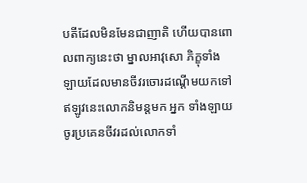បតីដែលមិនមែនជាញាតិ ហើយបានពោលពាក្យនេះថា ម្នាលអាវុសោ ភិក្ខុទាំងឡាយដែលមានចីវរចោរដណ្តើមយកទៅ ឥឡូវនេះលោកនិមន្តមក អ្នក ទាំងឡាយ ចូរប្រគេនចីវរដល់លោកទាំ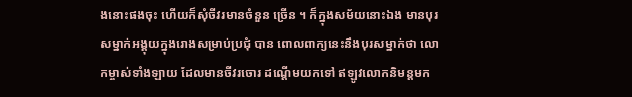ងនោះផងចុះ ហើយក៏សុំចីវរមានចំនួន ច្រើន ។ ក៏ក្នុងសម័យនោះឯង មានបុរសម្នាក់អង្គុយក្នុងរោងសម្រាប់ប្រជុំ បាន ពោលពាក្យនេះនឹងបុរសម្នាក់ថា លោកម្ចាស់ទាំងឡាយ ដែលមានចីវរចោរ ដណ្តើមយកទៅ ឥឡូវលោកនិមន្តមក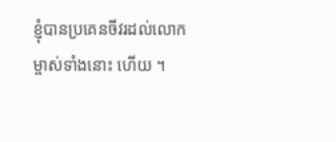ខ្ញុំបានប្រគេនចីវរដល់លោកម្ចាស់ទាំងនោះ ហើយ ។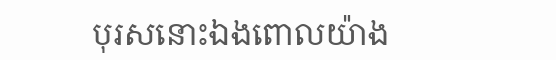បុរសនោះឯងពោលយ៉ាង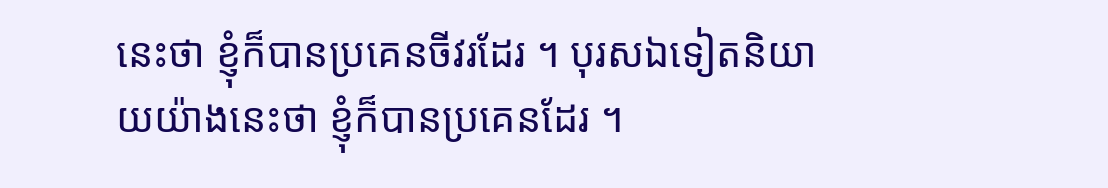នេះថា ខ្ញុំក៏បានប្រគេនចីវរដែរ ។ បុរសឯទៀតនិយាយយ៉ាងនេះថា ខ្ញុំក៏បានប្រគេនដែរ ។